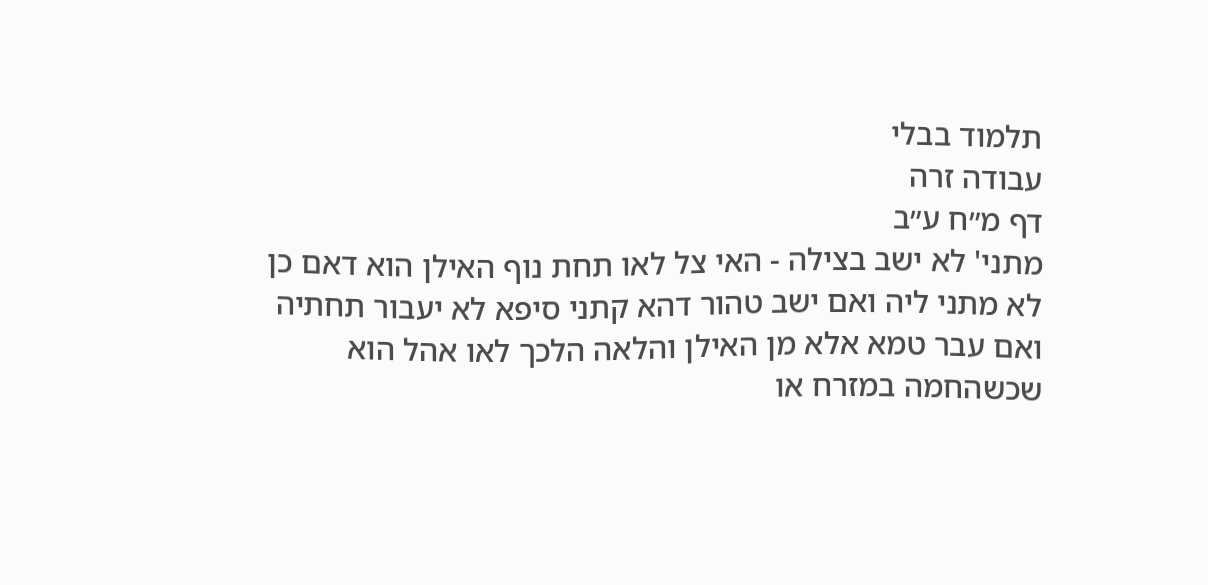תלמוד בבלי
עבודה זרה
דף מ״ח ע״ב
מתני' לא ישב בצילה - האי צל לאו תחת נוף האילן הוא דאם כן לא מתני ליה ואם ישב טהור דהא קתני סיפא לא יעבור תחתיה ואם עבר טמא אלא מן האילן והלאה הלכך לאו אהל הוא שכשהחמה במזרח או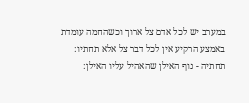במערב יש לכל אדם צל ארוך וכשהחמה עומדת באמצע הרקיע אין לכל דבר צל אלא תחתיו:
תחתיה - נוף האילן שהאהיל עליו האילן: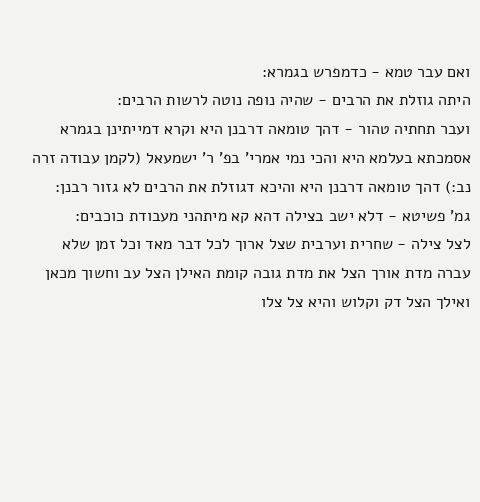ואם עבר טמא - כדמפרש בגמרא:
היתה גוזלת את הרבים - שהיה נופה נוטה לרשות הרבים:
ועבר תחתיה טהור - דהך טומאה דרבנן היא וקרא דמייתינן בגמרא אסמכתא בעלמא היא והכי נמי אמרי' בפ' ר' ישמעאל (לקמן עבודה זרה נב:) דהך טומאה דרבנן היא והיכא דגוזלת את הרבים לא גזור רבנן:
גמ' פשיטא - דלא ישב בצילה דהא קא מיתהני מעבודת כוכבים:
לצל צילה - שחרית וערבית שצל ארוך לכל דבר מאד וכל זמן שלא עברה מדת אורך הצל את מדת גובה קומת האילן הצל עב וחשוך מכאן ואילך הצל דק וקלוש והיא צל צלו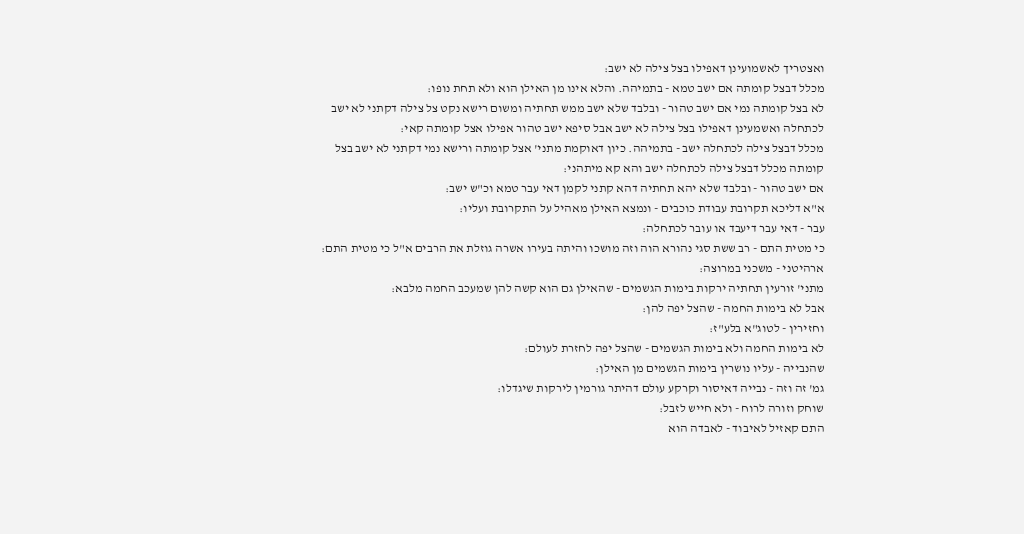ואצטריך לאשמועינן דאפילו בצל צילה לא ישב:
מכלל דבצל קומתה אם ישב טמא - בתמיהה. והלא אינו מן האילן הוא ולא תחת נופו:
לא בצל קומתה נמי אם ישב טהור - ובלבד שלא ישב ממש תחתיה ומשום רישא נקט צל צילה דקתני לא ישב לכתחלה ואשמעינן דאפילו בצל צילה לא ישב אבל סיפא ישב טהור אפילו אצל קומתה קאי:
מכלל דבצל צילה לכתחלה ישב - בתמיהה. כיון דאוקמת מתני' אצל קומתה ורישא נמי דקתני לא ישב בצל קומתה מכלל דבצל צילה לכתחלה ישב והא קא מיתהני:
אם ישב טהור - ובלבד שלא יהא תחתיה דהא קתני לקמן דאי עבר טמא וכ"ש ישב:
א"א דליכא תקרובת עבודת כוכבים - ונמצא האילן מאהיל על התקרובת ועליו:
עבר - דאי עבר דיעבד או עובר לכתחלה:
כי מטית התם - רב ששת סגי נהורא הוה וזה מושכו והיתה בעירו אשרה גוזלת את הרבים א"ל כי מטית התם:
ארהיטני - משכני במרוצה:
מתני' זורעין תחתיה ירקות בימות הגשמים - שהאילן גם הוא קשה להן שמעכב החמה מלבא:
אבל לא בימות החמה - שהצל יפה להן:
וחזירין - לטוג"א בלע"ז:
לא בימות החמה ולא בימות הגשמים - שהצל יפה לחזרת לעולם:
שהנבייה - עליו נושרין בימות הגשמים מן האילן:
גמ' זה וזה - נבייה דאיסור וקרקע עולם דהיתר גורמין לירקות שיגדלו:
שוחק וזורה לרוח - ולא חייש לזבל:
התם קאזיל לאיבוד - לאבדה הוא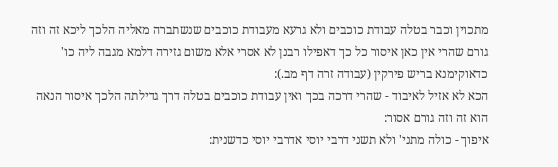מתכוין וכבר בטלה עבודת כוכבים ולא גרעא מעבודת כוכבים שנשתברה מאליה הלכך ליכא זה וזה גורם שהרי אין כאן איסור כל כך דאפילו רבנן לא אסרי אלא משום גזירה דלמא מגבה ליה כו' כדאוקימנא בריש פירקין (עבודה זרה דף מב.):
הכא לא אזיל לאיבוד - שהרי דרכה בכך ואין עבודת כוכבים בטלה דרך גדילתה הלכך איסור הנאה הוא זה וזה גורם אסור:
איפוך - כולה מתני' ולא תשני דרבי יוסי אדרבי יוסי כדשנית: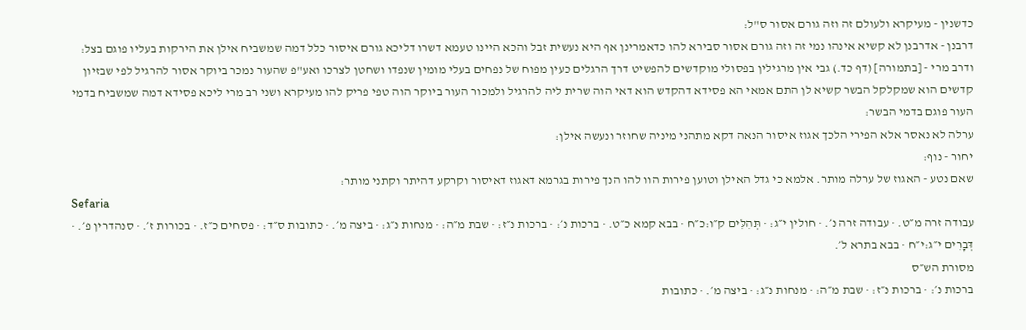כדשנין - מעיקרא ולעולם זה וזה גורם אסור ס"ל:
דרבנן - אדרבנן לא קשיא אינהו נמי זה וזה גורם אסור סבירא להו כדאמרינן אף היא נעשית זבל והכא היינו טעמא דשרו דליכא גורם איסור כלל דמה שמשביח אילן את הירקות בעליו פוגם בצל:
ודרב מרי - [בתמורה] (דף כד.) גבי אין מרגילין בפסולי מוקדשים להפשיט דרך הרגלים כעין מפוח של נפחים בעלי מומין שנפדו ושחטן לצרכו ואע"פ שהעור נמכר ביוקר אסור להרגיל לפי שבזיון קדשים הוא שמקלקל הבשר קשיא לן התם אמאי הא פסידא דהקדש הוא דאי הוה שרית ליה להרגיל ולמכור העור ביוקר הוה טפי פריק להו מעיקרא ושני רב מרי ליכא פסידא דמה שמשביח בדמי העור פוגם בדמי הבשר:
ערלה לא נאסר אלא הפירי הלכך אגוז איסור הנאה דקא מתהני מיניה שחוזר ונעשה אילן:
יחור - נוף:
שאם נטע - האגוז של ערלה מותר. אלמא כי גדל האילן וטוען פירות הוו להו הנך פירות בגרמא דאגוז דאיסור וקרקע דהיתר וקתני מותר:
Sefaria
עבודה זרה מ״ט. · עבודה זרה נ׳. · חולין י״ג: · תְּהִלִּים ק״ו:כ״ח · בבא קמא כ״ט. · ברכות נ׳: · ברכות נ״ז: · שבת מ״ה: · מנחות נ״ג: · ביצה מ׳. · כתובות ס״ד: · פסחים כ״ז. · בכורות ז׳. · סנהדרין פ׳. · דְּבָרִים י״ג:י״ח · בבא בתרא ל׳.
מסורת הש״ס
ברכות נ׳: · ברכות נ״ז: · שבת מ״ה: · מנחות נ״ג: · ביצה מ׳. · כתובות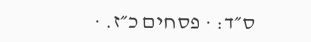ס״ד: · פסחים כ״ז. ·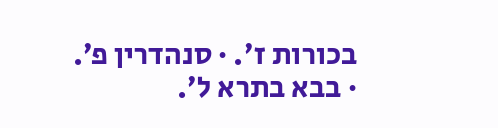בכורות ז׳. · סנהדרין פ׳. · בבא בתרא ל׳.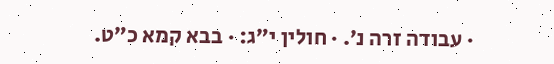· עבודה זרה נ׳. · חולין י״ג: · בבא קמא כ״ט.